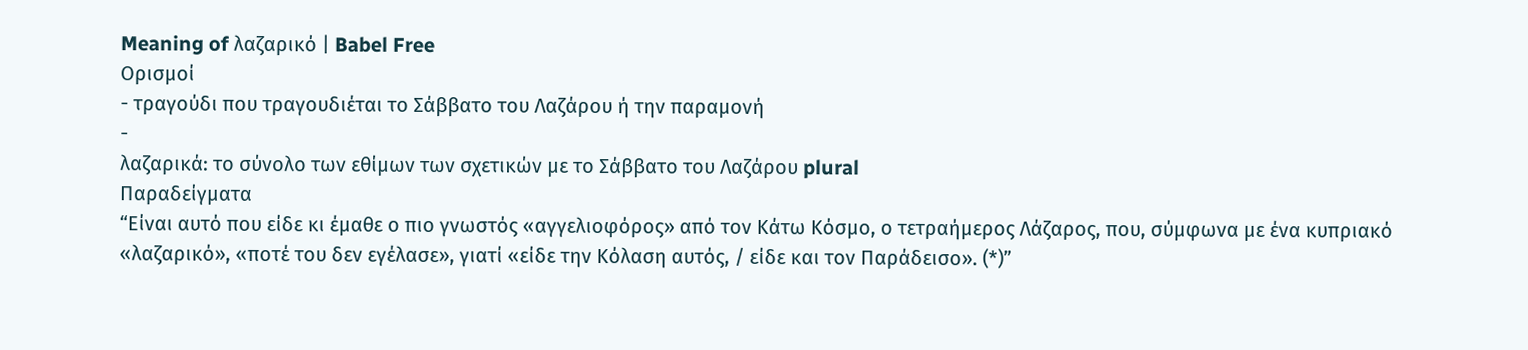Meaning of λαζαρικό | Babel Free
Ορισμοί
- τραγούδι που τραγουδιέται το Σάββατο του Λαζάρου ή την παραμονή
-
λαζαρικά: το σύνολο των εθίμων των σχετικών με το Σάββατο του Λαζάρου plural
Παραδείγματα
“Είναι αυτό που είδε κι έμαθε ο πιο γνωστός «αγγελιοφόρος» από τον Κάτω Κόσμο, ο τετραήμερος Λάζαρος, που, σύμφωνα με ένα κυπριακό «λαζαρικό», «ποτέ του δεν εγέλασε», γιατί «είδε την Κόλαση αυτός, / είδε και τον Παράδεισο». (*)”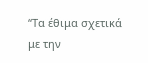“Τα έθιμα σχετικά με την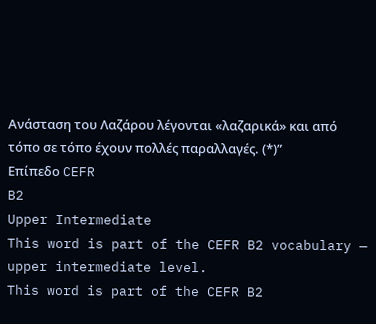Ανάσταση του Λαζάρου λέγονται «λαζαρικά» και από τόπο σε τόπο έχουν πολλές παραλλαγές. (*)”
Επίπεδο CEFR
B2
Upper Intermediate
This word is part of the CEFR B2 vocabulary — upper intermediate level.
This word is part of the CEFR B2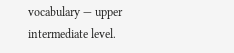vocabulary — upper intermediate level.